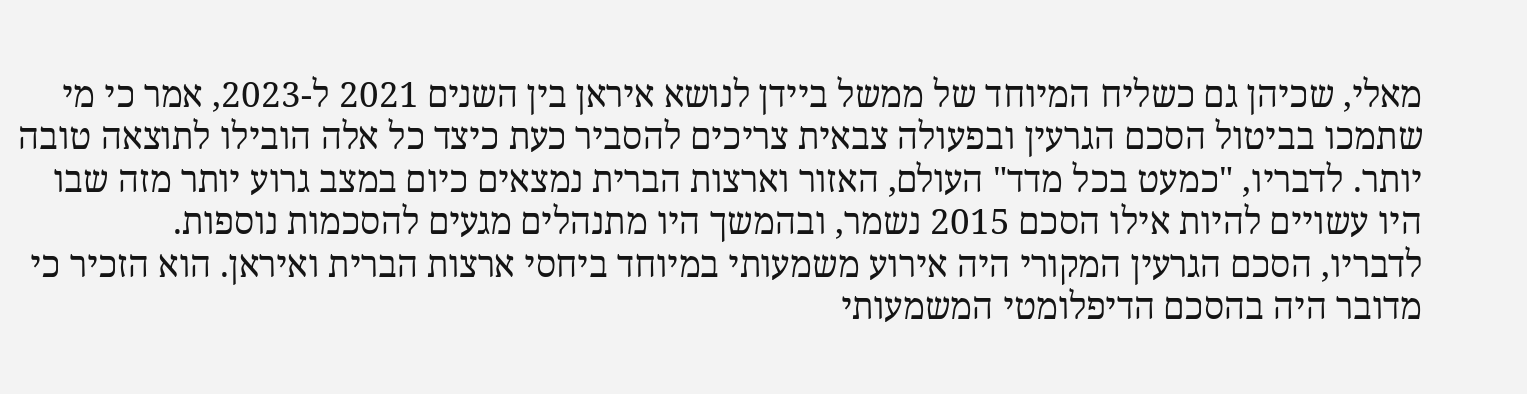מאלי, שכיהן גם כשליח המיוחד של ממשל ביידן לנושא איראן בין השנים 2021 ל-2023, אמר כי מי שתמכו בביטול הסכם הגרעין ובפעולה צבאית צריכים להסביר כעת כיצד כל אלה הובילו לתוצאה טובה יותר. לדבריו, "כמעט בכל מדד" העולם, האזור וארצות הברית נמצאים כיום במצב גרוע יותר מזה שבו היו עשויים להיות אילו הסכם 2015 נשמר, ובהמשך היו מתנהלים מגעים להסכמות נוספות.
לדבריו, הסכם הגרעין המקורי היה אירוע משמעותי במיוחד ביחסי ארצות הברית ואיראן. הוא הזכיר כי מדובר היה בהסכם הדיפלומטי המשמעותי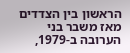הראשון בין הצדדים מאז משבר בני הערובה ב-1979,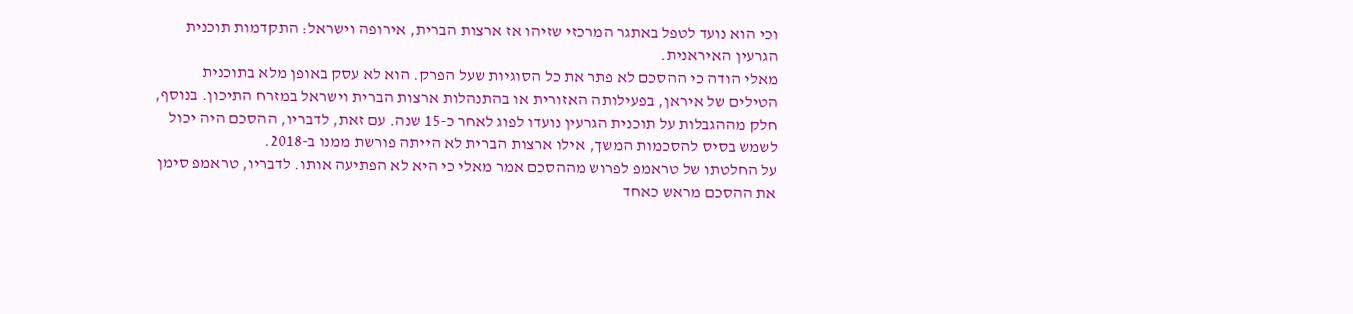וכי הוא נועד לטפל באתגר המרכזי שזיהו אז ארצות הברית, אירופה וישראל: התקדמות תוכנית הגרעין האיראנית.
מאלי הודה כי ההסכם לא פתר את כל הסוגיות שעל הפרק. הוא לא עסק באופן מלא בתוכנית הטילים של איראן, בפעילותה האזורית או בהתנהלות ארצות הברית וישראל במזרח התיכון. בנוסף, חלק מההגבלות על תוכנית הגרעין נועדו לפוג לאחר כ-15 שנה. עם זאת, לדבריו, ההסכם היה יכול לשמש בסיס להסכמות המשך, אילו ארצות הברית לא הייתה פורשת ממנו ב-2018.
על החלטתו של טראמפ לפרוש מההסכם אמר מאלי כי היא לא הפתיעה אותו. לדבריו, טראמפ סימן את ההסכם מראש כאחד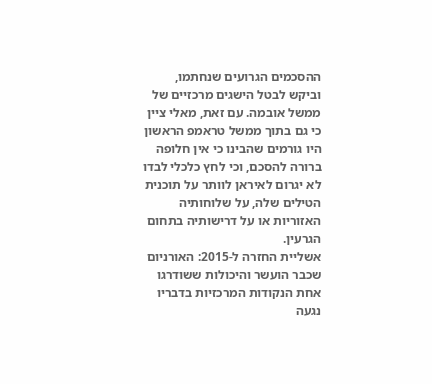ההסכמים הגרועים שנחתמו, וביקש לבטל הישגים מרכזיים של ממשל אובמה. עם זאת, מאלי ציין כי גם בתוך ממשל טראמפ הראשון היו גורמים שהבינו כי אין חלופה ברורה להסכם, וכי לחץ כלכלי לבדו לא יגרום לאיראן לוותר על תוכנית הטילים שלה, על שלוחותיה האזוריות או על דרישותיה בתחום הגרעין.
אשליית החזרה ל-2015: האורניום שכבר הועשר והיכולות ששודרגו
אחת הנקודות המרכזיות בדבריו נגעה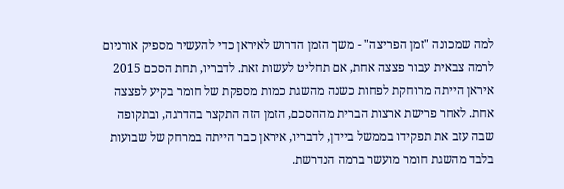למה שמכונה "זמן הפריצה" - משך הזמן הדרוש לאיראן כדי להעשיר מספיק אורניום לרמה צבאית עבור פצצה אחת, אם תחליט לעשות זאת. לדבריו, תחת הסכם 2015 איראן הייתה מרוחקת לפחות כשנה מהשגת כמות מספקת של חומר בקיע לפצצה אחת. לאחר פרישת ארצות הברית מההסכם, הזמן הזה התקצר בהדרגה, ובתקופה שבה עזב את תפקידו בממשל ביידן, לדבריו, איראן כבר הייתה במרחק של שבועות בלבד מהשגת חומר מועשר ברמה הנדרשת.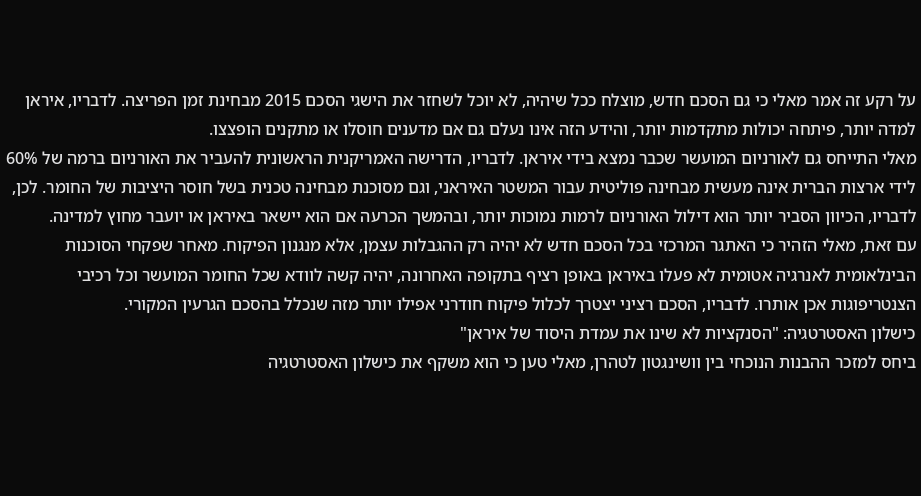על רקע זה אמר מאלי כי גם הסכם חדש, מוצלח ככל שיהיה, לא יוכל לשחזר את הישגי הסכם 2015 מבחינת זמן הפריצה. לדבריו, איראן למדה יותר, פיתחה יכולות מתקדמות יותר, והידע הזה אינו נעלם גם אם מדענים חוסלו או מתקנים הופצצו.
מאלי התייחס גם לאורניום המועשר שכבר נמצא בידי איראן. לדבריו, הדרישה האמריקנית הראשונית להעביר את האורניום ברמה של 60% לידי ארצות הברית אינה מעשית מבחינה פוליטית עבור המשטר האיראני, וגם מסוכנת מבחינה טכנית בשל חוסר היציבות של החומר. לכן, לדבריו, הכיוון הסביר יותר הוא דילול האורניום לרמות נמוכות יותר, ובהמשך הכרעה אם הוא יישאר באיראן או יועבר מחוץ למדינה.
עם זאת, מאלי הזהיר כי האתגר המרכזי בכל הסכם חדש לא יהיה רק ההגבלות עצמן, אלא מנגנון הפיקוח. מאחר שפקחי הסוכנות הבינלאומית לאנרגיה אטומית לא פעלו באיראן באופן רציף בתקופה האחרונה, יהיה קשה לוודא שכל החומר המועשר וכל רכיבי הצנטריפוגות אכן אותרו. לדבריו, הסכם רציני יצטרך לכלול פיקוח חודרני אפילו יותר מזה שנכלל בהסכם הגרעין המקורי.
כישלון האסטרטגיה: "הסנקציות לא שינו את עמדת היסוד של איראן"
ביחס למזכר ההבנות הנוכחי בין וושינגטון לטהרן, מאלי טען כי הוא משקף את כישלון האסטרטגיה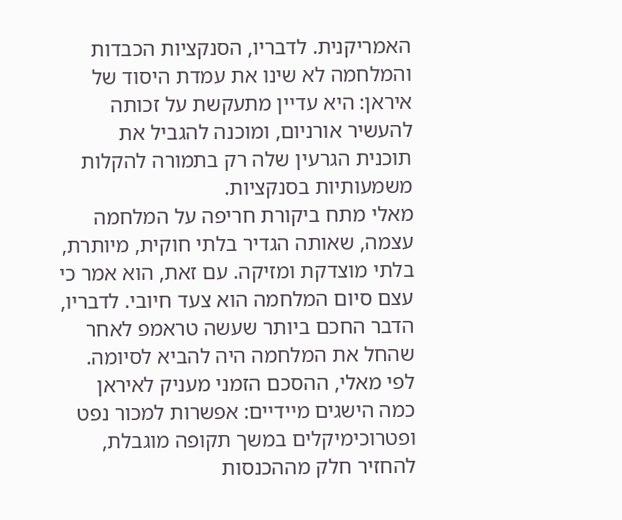האמריקנית. לדבריו, הסנקציות הכבדות והמלחמה לא שינו את עמדת היסוד של איראן: היא עדיין מתעקשת על זכותה להעשיר אורניום, ומוכנה להגביל את תוכנית הגרעין שלה רק בתמורה להקלות משמעותיות בסנקציות.
מאלי מתח ביקורת חריפה על המלחמה עצמה, שאותה הגדיר בלתי חוקית, מיותרת, בלתי מוצדקת ומזיקה. עם זאת, הוא אמר כי עצם סיום המלחמה הוא צעד חיובי. לדבריו, הדבר החכם ביותר שעשה טראמפ לאחר שהחל את המלחמה היה להביא לסיומה.
לפי מאלי, ההסכם הזמני מעניק לאיראן כמה הישגים מיידיים: אפשרות למכור נפט ופטרוכימיקלים במשך תקופה מוגבלת, להחזיר חלק מההכנסות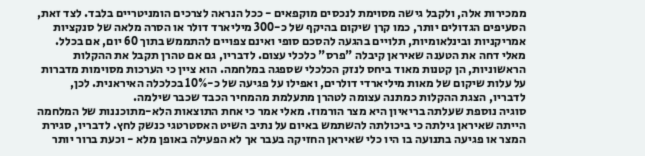ממכירות אלה, ולקבל גישה מסוימת לנכסים מוקפאים - ככל הנראה לצרכים הומניטריים בלבד. לצד זאת, הסעיפים הגדולים יותר, כמו קרן שיקום בהיקף של כ-300 מיליארד דולר או הסרה מלאה של סנקציות אמריקניות ובינלאומיות, תלויים בהגעה להסכם סופי ואינם צפויים להתממש בתוך 60 יום, אם בכלל.
מאלי דחה את הטענה שאיראן קיבלה "פרס" כלכלי עצום. לדבריו, גם אם טהרן תקבל את ההקלות הראשוניות, הן קטנות מאוד ביחס לנזק הכלכלי שספגה במלחמה. הוא ציין כי הערכות מסוימות מדברות על עלות שיקום של מאות מיליארדי דולרים, ואפילו על פגיעה של כ-10% בכלכלה האיראנית. לכן, לדבריו, הצגת ההקלות כמתנה עצומה לטהרן מתעלמת מהמחיר הכבד שכבר שילמה.
סוגיה נוספת שעלתה בריאיון היא מצר הורמוז. מאלי אמר כי אחת התוצאות הלא-מתוכננות של המלחמה הייתה שאיראן גילתה כי ביכולתה להשתמש באיום על נתיב השיט האסטרטגי כנשק לחץ. לדבריו, סגירת המצר או פגיעה בתנועה בו היו כלי שאיראן החזיקה בעבר אך לא הפעילה באופן מלא - וכעת ברור יותר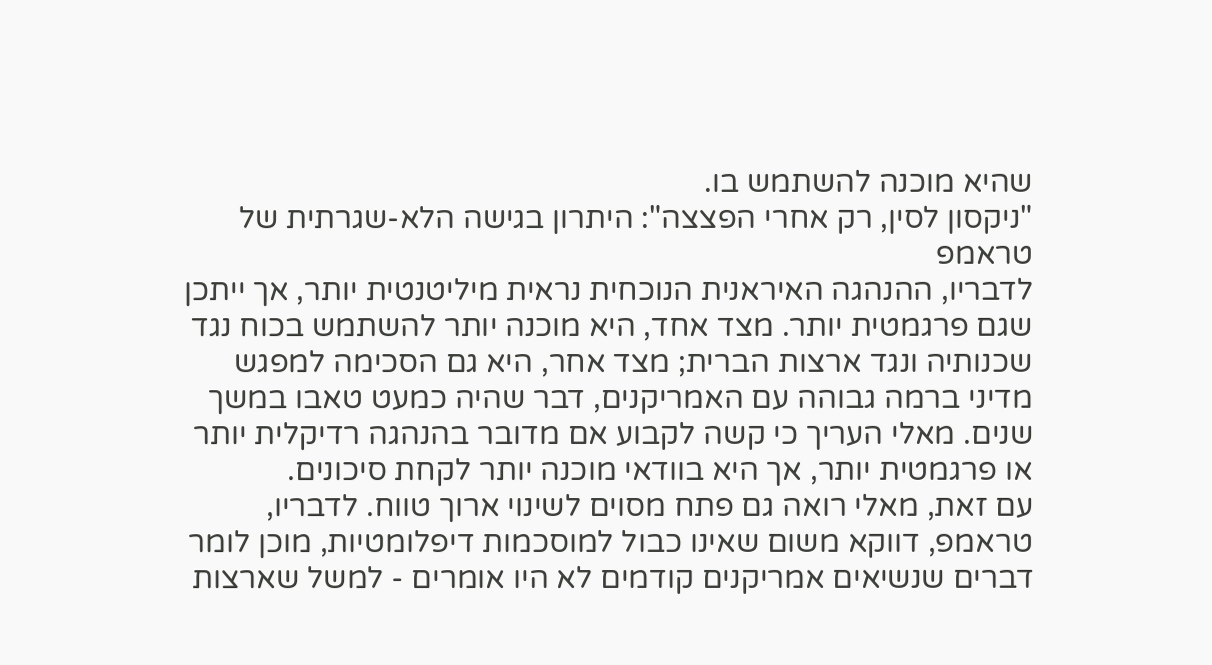שהיא מוכנה להשתמש בו.
"ניקסון לסין, רק אחרי הפצצה": היתרון בגישה הלא-שגרתית של טראמפ
לדבריו, ההנהגה האיראנית הנוכחית נראית מיליטנטית יותר, אך ייתכן שגם פרגמטית יותר. מצד אחד, היא מוכנה יותר להשתמש בכוח נגד שכנותיה ונגד ארצות הברית; מצד אחר, היא גם הסכימה למפגש מדיני ברמה גבוהה עם האמריקנים, דבר שהיה כמעט טאבו במשך שנים. מאלי העריך כי קשה לקבוע אם מדובר בהנהגה רדיקלית יותר או פרגמטית יותר, אך היא בוודאי מוכנה יותר לקחת סיכונים.
עם זאת, מאלי רואה גם פתח מסוים לשינוי ארוך טווח. לדבריו, טראמפ, דווקא משום שאינו כבול למוסכמות דיפלומטיות, מוכן לומר דברים שנשיאים אמריקנים קודמים לא היו אומרים - למשל שארצות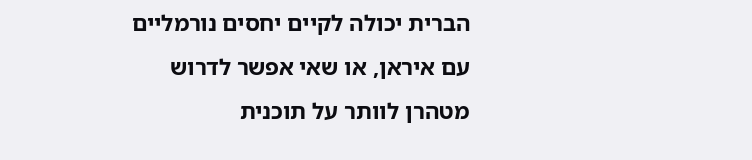הברית יכולה לקיים יחסים נורמליים עם איראן, או שאי אפשר לדרוש מטהרן לוותר על תוכנית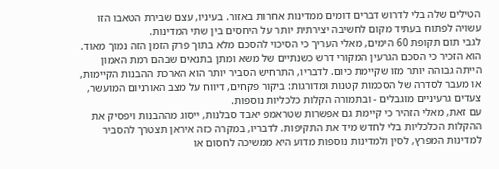הטילים שלה בלי לדרוש דברים דומים ממדינות אחרות באזור. בעיניו, עצם שבירת הטאבו הזו עשויה לפתוח בעתיד מקום לחשיבה יצירתית יותר על היחסים בין שתי המדינות.
לגבי תום תקופת 60 הימים, מאלי העריך כי הסיכוי להסכם מלא בתוך פרק הזמן הזה נמוך מאוד. הוא הזכיר כי הסכם הגרעין המקורי דרש כשנתיים של משא ומתן בתנאים שבהם רמת האמון הייתה גבוהה יותר מזו שקיימת כיום. לדבריו, התרחיש הסביר יותר הוא הארכת ההבנות הקיימות, או מעבר לסדרה של הסכמות קטנות ומדורגות: ביקור פקחים, דיווח על מצב האורניום המועשר, צעדים גרעיניים מוגבלים - ובתמורה הקלות כלכליות נוספות.
עם זאת, מאלי הזהיר כי קיימת גם אפשרות שטראמפ יאבד סבלנות, ייסוג מההבנות ויפסיק את ההקלות הכלכליות בלי לחדש מיד את התקיפות. לדבריו, במקרה כזה איראן תצטרך להסביר למדינות המפרץ, לסין ולמדינות נוספות מדוע היא ממשיכה לחסום או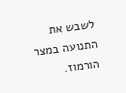לשבש את התנועה במצר הורמוז.